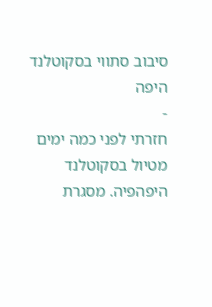סיבוב סתווי בסקוטלנד היפה
-
חזרתי לפני כמה ימים מטיול בסקוטלנד היפהפיה. מסגרת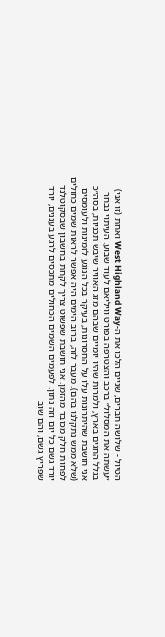הטיול - שלושה חברים, שניים הלכו את ה-West Highland Way ואחת (זו אני) ״עשתה את המסלול״ ברכב והצטרפה בפורט וויליאם לעוד שבוע. העיתוי נבחר בגלל החגים בארץ, ולמרות שהיו יומיים שבהם מזג האוויר שיבש תכניות, בסה״כ אני חושבת שהיתרונות עלו על החסרונות, בעיקר בכל הנוגע לזמינות ולעומסים (שלא ממש נתקלנו בהם). מעבר לזה, ברוב הימים היה אפשר לראות שמים כחולים לפחות חלק מכובד מהזמן. אני חושבת שפשוט צריך לקחת בחשבון שבסקוטלנד יורד גשם כל יום וזה נתון. לפעמים השמים הכחולים מתכסים לרגע בעננים, יורד שפריץ גשם, והם שוב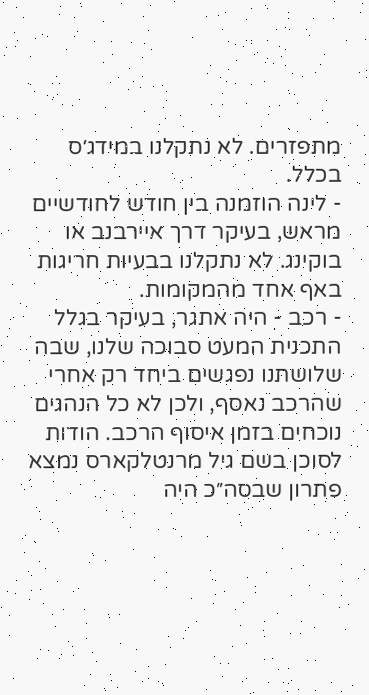מתפזרים. לא נתקלנו במידג׳ס בכלל.
- לינה הוזמנה בין חודש לחודשיים מראש, בעיקר דרך איירבנב או בוקינג. לא נתקלנו בבעיות חריגות באף אחד מהמקומות.
- רכב - היה אתגר, בעיקר בגלל התכנית המעט סבוכה שלנו, שבה שלושתנו נפגשים ביחד רק אחרי שהרכב נאסף, ולכן לא כל הנהגים נוכחים בזמן איסוף הרכב. הודות לסוכן בשם גיל מרנטלקארס נמצא פתרון שבסה״כ היה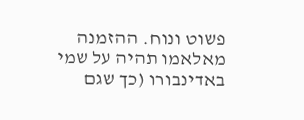פשוט ונוח. ההזמנה מאלאמו תהיה על שמי באדינבורו (כך שגם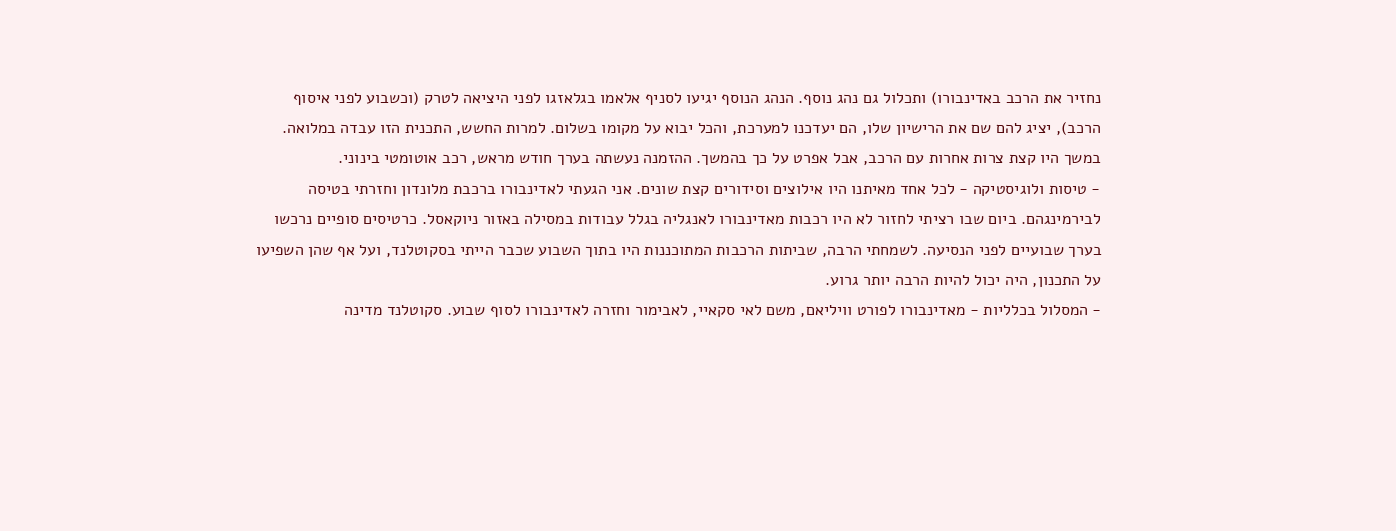נחזיר את הרכב באדינבורו) ותכלול גם נהג נוסף. הנהג הנוסף יגיעו לסניף אלאמו בגלאזגו לפני היציאה לטרק (וכשבוע לפני איסוף הרכב), יציג להם שם את הרישיון שלו, הם יעדכנו למערכת, והכל יבוא על מקומו בשלום. למרות החשש, התכנית הזו עבדה במלואה. במשך היו קצת צרות אחרות עם הרכב, אבל אפרט על כך בהמשך. ההזמנה נעשתה בערך חודש מראש, רכב אוטומטי בינוני.
- טיסות ולוגיסטיקה - לכל אחד מאיתנו היו אילוצים וסידורים קצת שונים. אני הגעתי לאדינבורו ברכבת מלונדון וחזרתי בטיסה לבירמינגהם. ביום שבו רציתי לחזור לא היו רכבות מאדינבורו לאנגליה בגלל עבודות במסילה באזור ניוקאסל. כרטיסים סופיים נרכשו בערך שבועיים לפני הנסיעה. לשמחתי הרבה, שביתות הרכבות המתוכננות היו בתוך השבוע שכבר הייתי בסקוטלנד, ועל אף שהן השפיעו על התכנון, היה יכול להיות הרבה יותר גרוע.
- המסלול בכלליות - מאדינבורו לפורט וויליאם, משם לאי סקאיי, לאבימור וחזרה לאדינבורו לסוף שבוע. סקוטלנד מדינה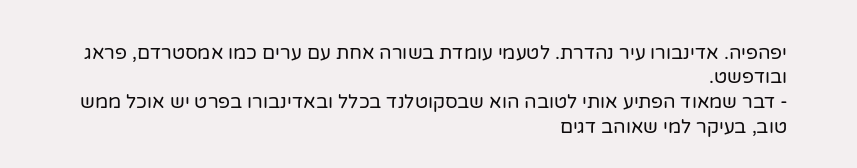יפהפיה. אדינבורו עיר נהדרת. לטעמי עומדת בשורה אחת עם ערים כמו אמסטרדם, פראג ובודפשט.
- דבר שמאוד הפתיע אותי לטובה הוא שבסקוטלנד בכלל ובאדינבורו בפרט יש אוכל ממש טוב, בעיקר למי שאוהב דגים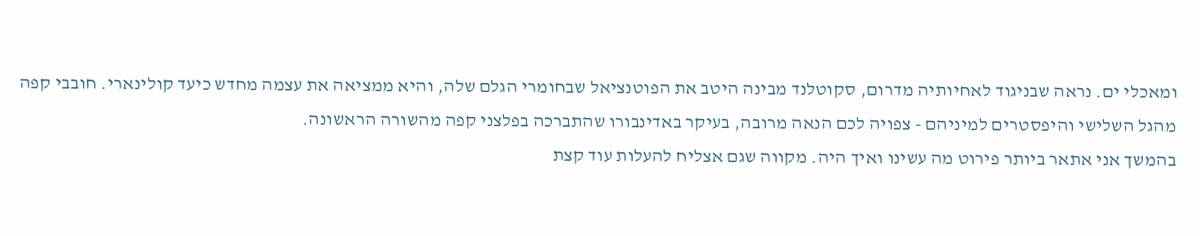ומאכלי ים. נראה שבניגוד לאחיותיה מדרום, סקוטלנד מבינה היטב את הפוטנציאל שבחומרי הגלם שלה, והיא ממציאה את עצמה מחדש כיעד קולינארי. חובבי קפה מהגל השלישי והיפסטרים למיניהם - צפויה לכם הנאה מרובה, בעיקר באדינבורו שהתברכה בפלצני קפה מהשורה הראשונה.
בהמשך אני אתאר ביותר פירוט מה עשינו ואיך היה. מקווה שגם אצליח להעלות עוד קצת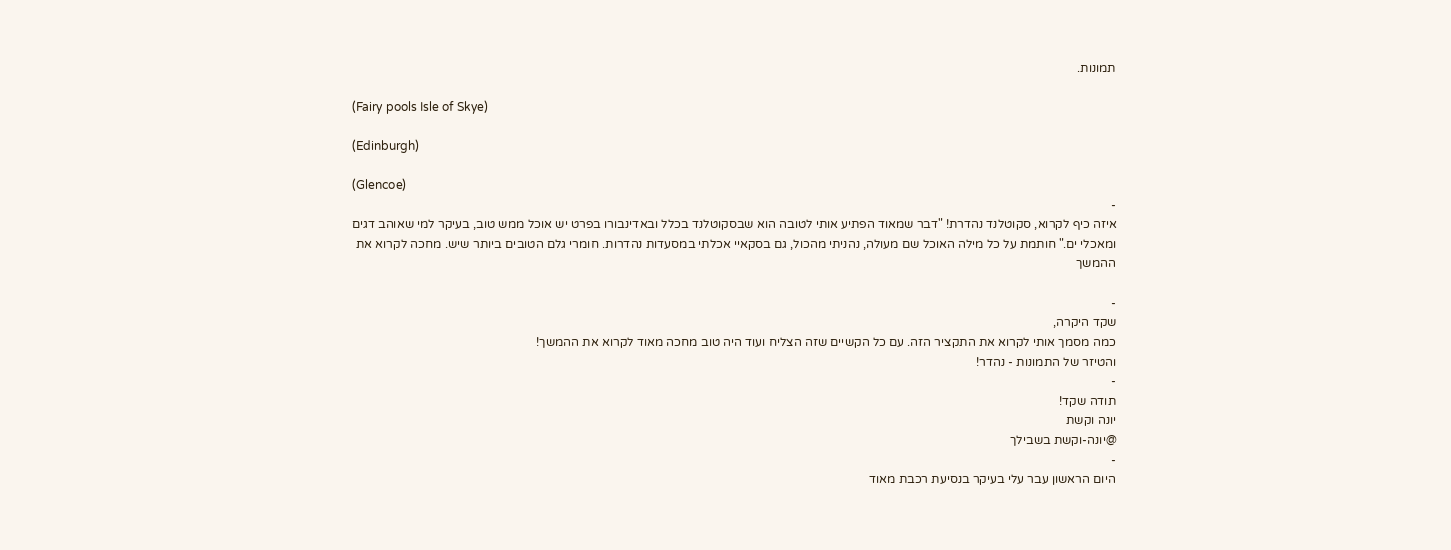תמונות.

(Fairy pools Isle of Skye)

(Edinburgh)

(Glencoe)
-
איזה כיף לקרוא, סקוטלנד נהדרת! "דבר שמאוד הפתיע אותי לטובה הוא שבסקוטלנד בכלל ובאדינבורו בפרט יש אוכל ממש טוב, בעיקר למי שאוהב דגים ומאכלי ים." חותמת על כל מילה האוכל שם מעולה, נהניתי מהכול, גם בסקאיי אכלתי במסעדות נהדרות. חומרי גלם הטובים ביותר שיש. מחכה לקרוא את ההמשך

-
שקד היקרה,
כמה מסמך אותי לקרוא את התקציר הזה. עם כל הקשיים שזה הצליח ועוד היה טוב מחכה מאוד לקרוא את ההמשך!
והטיזר של התמונות - נהדר!
-
תודה שקד!
יונה וקשת
@יונה-וקשת בשבילך
-
היום הראשון עבר עלי בעיקר בנסיעת רכבת מאוד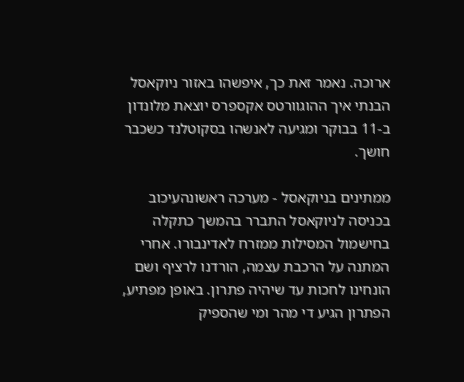ארוכה. נאמר זאת כך, איפשהו באזור ניוקאסל הבנתי איך ההוגוורטס אקספרס יוצאת מלונדון ב-11 בבוקר ומגיעה לאנשהו בסקוטלנד כשכבר חושך.

ממתינים בניוקאסל - מערכה ראשונהעיכוב בכניסה לניוקאסל התברר בהמשך כתקלה בחישמול המסילות ממזרח לאדינבורו. אחרי המתנה על הרכבת עצמה, הורדנו לרציף ושם הונחינו לחכות עד שיהיה פתרון. באופן מפתיע, הפתרון הגיע די מהר ומי שהספיק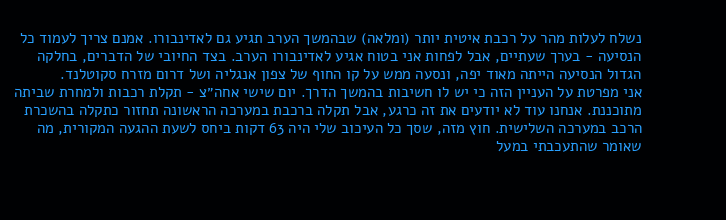נשלח לעלות מהר על רכבת איטית יותר (ומלאה) שבהמשך הערב תגיע גם לאדינבורו. אמנם צריך לעמוד כל הנסיעה - בערך שעתיים, אבל לפחות אני בטוח אגיע לאדינבורו הערב. בצד החיובי של הדברים, בחלקה הגדול הנסיעה הייתה מאוד יפה, ונסעה ממש על קו החוף של צפון אנגליה ושל דרום מזרח סקוטלנד.
אני מפרטת על העניין הזה כי יש לו חשיבות בהמשך הדרך. יום שישי אחה״צ - תקלת רכבות ולמחרת שביתה מתוכננת. אנחנו עוד לא יודעים את זה כרגע, אבל תקלה ברכבת במערכה הראשונה תחזור כתקלה בהשכרת הרכב במערכה השלישית. חוץ מזה, שסך כל העיכוב שלי היה 63 דקות ביחס לשעת ההגעה המקורית, מה שאומר שהתעכבתי במעל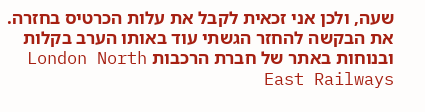שעה, ולכן אני זכאית לקבל את עלות הכרטיס בחזרה. את הבקשה להחזר הגשתי עוד באותו הערב בקלות ובנוחות באתר של חברת הרכבות London North East Railways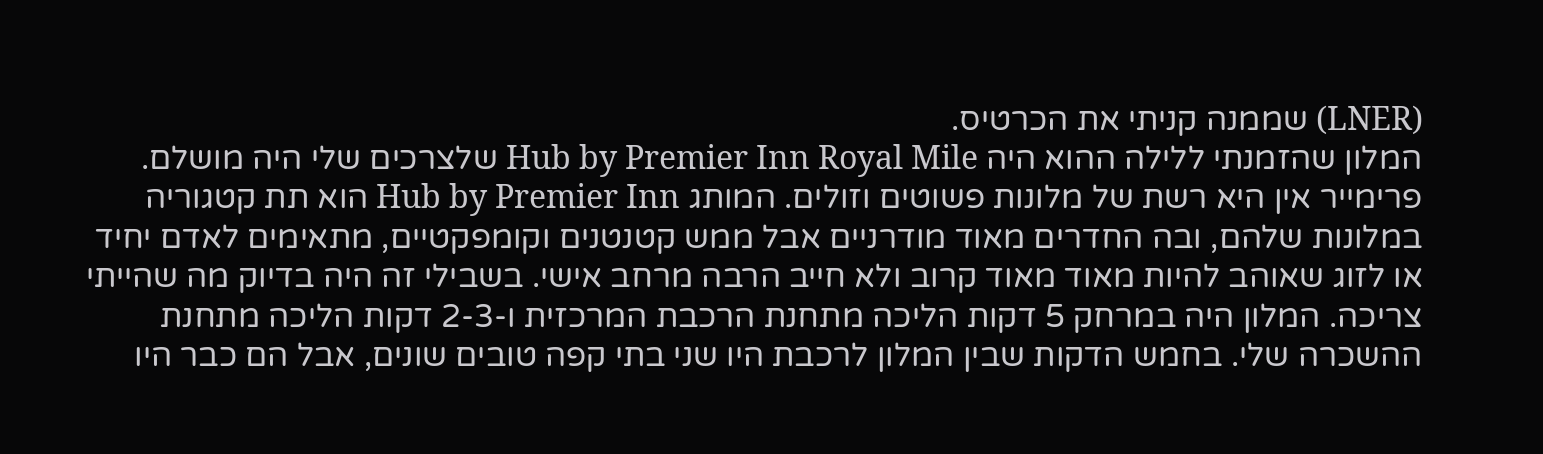(LNER) שממנה קניתי את הכרטיס.
המלון שהזמנתי ללילה ההוא היה Hub by Premier Inn Royal Mile שלצרכים שלי היה מושלם. פרימייר אין היא רשת של מלונות פשוטים וזולים. המותג Hub by Premier Inn הוא תת קטגוריה במלונות שלהם, ובה החדרים מאוד מודרניים אבל ממש קטנטנים וקומפקטיים, מתאימים לאדם יחיד או לזוג שאוהב להיות מאוד מאוד קרוב ולא חייב הרבה מרחב אישי. בשבילי זה היה בדיוק מה שהייתי צריכה. המלון היה במרחק 5 דקות הליכה מתחנת הרכבת המרכזית ו-2-3 דקות הליכה מתחנת ההשכרה שלי. בחמש הדקות שבין המלון לרכבת היו שני בתי קפה טובים שונים, אבל הם כבר היו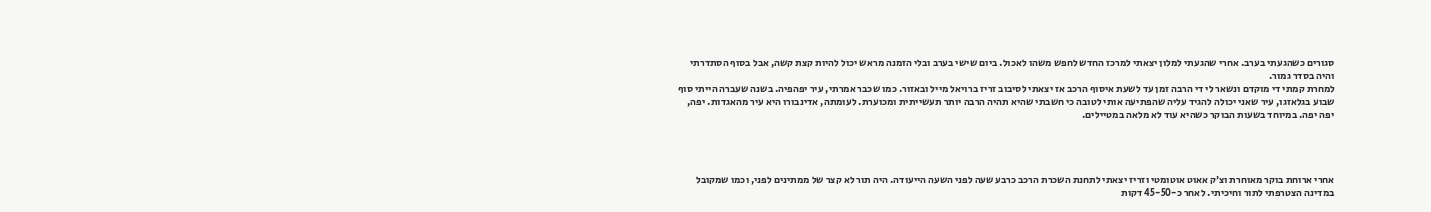סגורים כשהגעתי בערב. אחרי שהגעתי למלון יצאתי למרכז החדש לחפש משהו לאכול. ביום שישי בערב ובלי הזמנה מראש יכול להיות קצת קשה, אבל בסוף הסתדרתי והיה בסדר גמור.
למחרת קמתי די מוקדם ונשאר לי די הרבה זמן עד לשעת איסוף הרכב אז יצאתי לסיבוב זריז ברויאל מייל ובאזור. כמו שכבר אמרתי, עיר יפהפיה. בשנה שעברה הייתי סוף שבוע בגלאזגו, עיר שאני יכולה להגיד עליה שהפתיעה אותי לטובה כי חשבתי שהיא תהיה הרבה יותר תעשייתית ומכוערת. לעומתה, אדינבורו היא עיר מהאגדות. יפה, יפה יפה. במיוחד בשעות הבוקר כשהיא עוד לא מלאה במטיילים.




אחרי ארוחת בוקר מאוחרת וצ׳ק אאוט אוטומטי וזריז יצאתי לתחנת השכרת הרכב כרבע שעה לפני השעה הייעודה. היה תור לא קצר של ממתינים לפני, וכמו שמקובל במדינה הצטרפתי לתור וחיכיתי. לאחר כ-45-50 דקות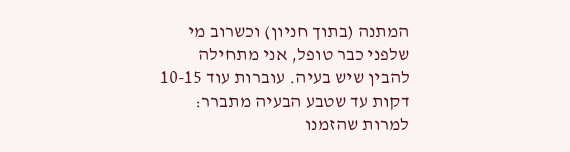המתנה (בתוך חניון) וכשרוב מי שלפני כבר טופל, אני מתחילה להבין שיש בעיה. עוברות עוד 10-15 דקות עד שטבע הבעיה מתברר: למרות שהזמנו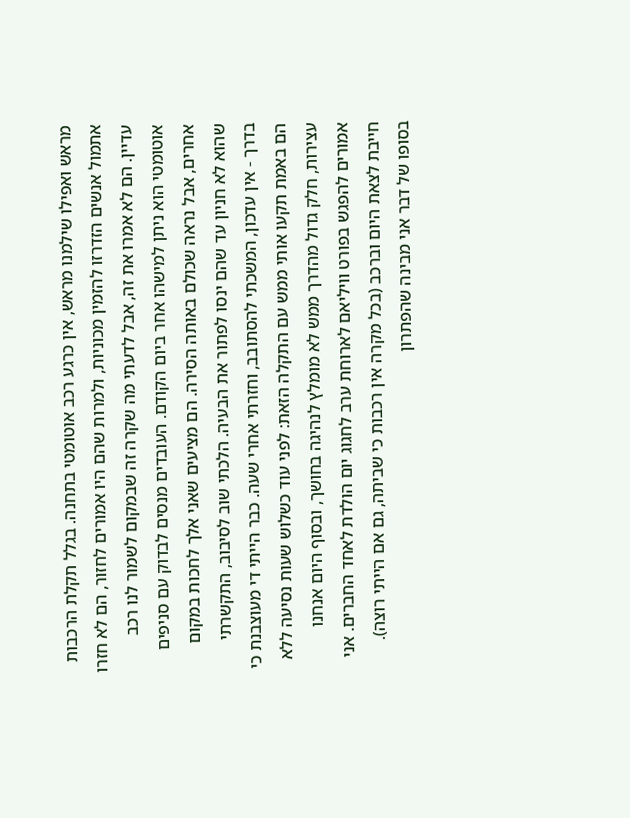מראש ואפילו שילמנו מראש, אין כרגע רכב אוטומטי בתחנה. בגלל תקלת הרכבות אתמול אנשים הזדרזו להזמין מכוניות, ולמרות שהם היו אמורים לחזור, הם לא חזרו עדיין. הם לא אמרו את זה, אבל לדעתי מה שקרה זה שבמקום לשמור לנו רכב אוטומטי הוא ניתן למישהו אחר ביום הקודם. העובדים מנסים לבדוק עם סניפים אחרים, אבל נראה שכולם באותה הסירה. הם מציעים שאני אלך לחכות במקום שהוא לא חניון עד שהם ינסו לפתור את הבעיה. הלכתי שוב לסיבוב, התקשרתי בדרך - אין עדכון, המשכתי להסתובב, וחזרתי אחרי שעה. כבר הייתי די מעוצבנת כי הם באמת תקעו אותי ממש עם התקלה הזאת: לפני עוד כשלוש שעות נסיעה ללא עצירות, חלק גדול מהדרך ממש לא מומלץ לנהיגה בחושך, ובסוף היום אנחנו אמורים להפגש בפורט וויליאם לארוחת ערב לחגוג יום הולדת לאחד החברים. אני חייבת לצאת היום וברכב (בכל מקרה אין רכבות כי שביתה, גם אם הייתי רוצה). בסופו של דבר אני מבינה שהפתרון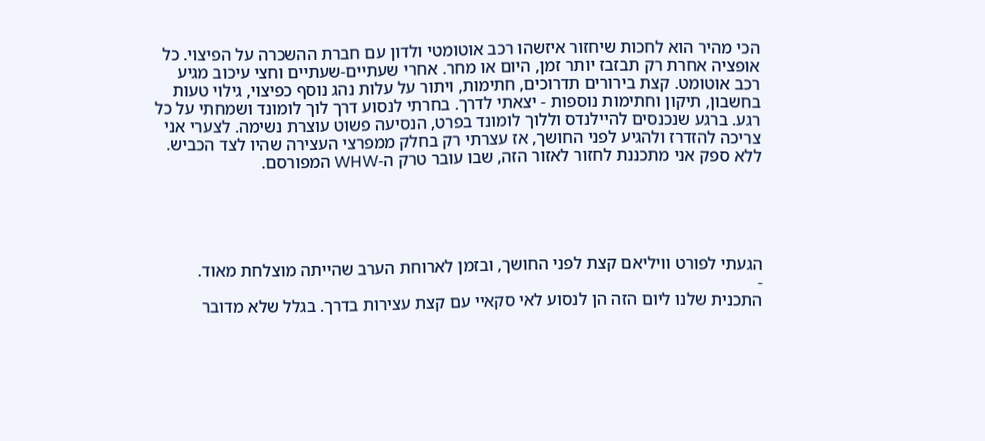הכי מהיר הוא לחכות שיחזור איזשהו רכב אוטומטי ולדון עם חברת ההשכרה על הפיצוי. כל אופציה אחרת רק תבזבז יותר זמן, היום או מחר. אחרי שעתיים-שעתיים וחצי עיכוב מגיע רכב אוטומט. קצת בירורים תדרוכים, חתימות, ויתור על עלות נהג נוסף כפיצוי, גילוי טעות בחשבון, תיקון וחתימות נוספות - יצאתי לדרך. בחרתי לנסוע דרך לוך לומונד ושמחתי על כל רגע. ברגע שנכנסים להיילנדס וללוך לומונד בפרט, הנסיעה פשוט עוצרת נשימה. לצערי אני צריכה להזדרז ולהגיע לפני החושך, אז עצרתי רק בחלק ממפרצי העצירה שהיו לצד הכביש. ללא ספק אני מתכננת לחזור לאזור הזה, שבו עובר טרק ה-WHW המפורסם.





הגעתי לפורט וויליאם קצת לפני החושך, ובזמן לארוחת הערב שהייתה מוצלחת מאוד.
-
התכנית שלנו ליום הזה הן לנסוע לאי סקאיי עם קצת עצירות בדרך. בגלל שלא מדובר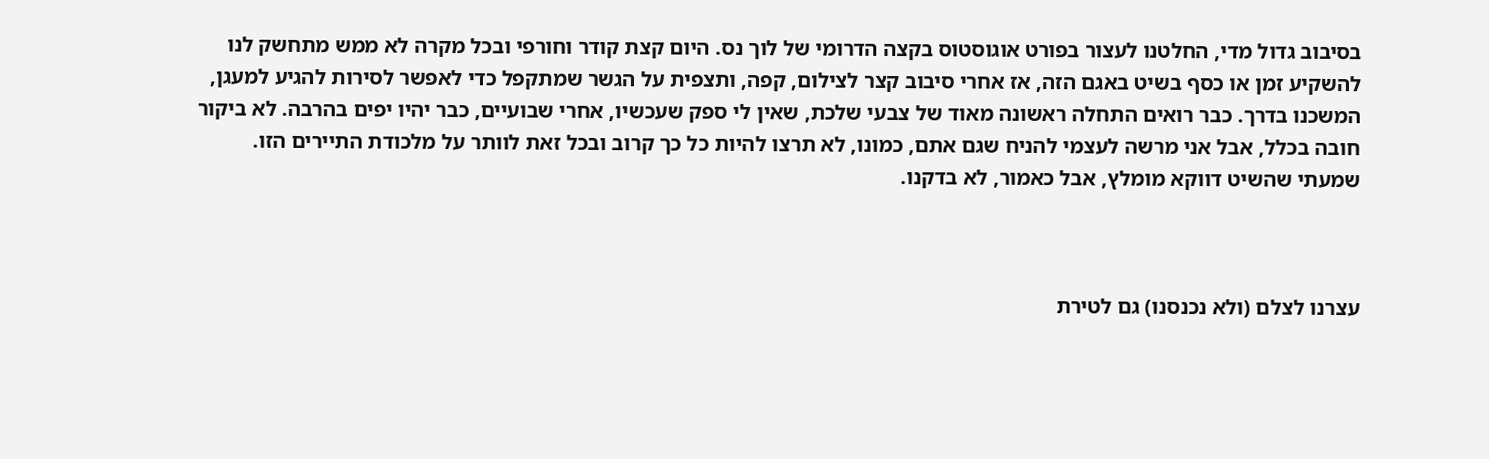בסיבוב גדול מדי, החלטנו לעצור בפורט אוגוסטוס בקצה הדרומי של לוך נס. היום קצת קודר וחורפי ובכל מקרה לא ממש מתחשק לנו להשקיע זמן או כסף בשיט באגם הזה, אז אחרי סיבוב קצר לצילום, קפה, ותצפית על הגשר שמתקפל כדי לאפשר לסירות להגיע למעגן, המשכנו בדרך. כבר רואים התחלה ראשונה מאוד של צבעי שלכת, שאין לי ספק שעכשיו, אחרי שבועיים, כבר יהיו יפים בהרבה. לא ביקור חובה בכלל, אבל אני מרשה לעצמי להניח שגם אתם, כמונו, לא תרצו להיות כל כך קרוב ובכל זאת לוותר על מלכודת התיירים הזו. שמעתי שהשיט דווקא מומלץ, אבל כאמור, לא בדקנו.



עצרנו לצלם (ולא נכנסנו) גם לטירת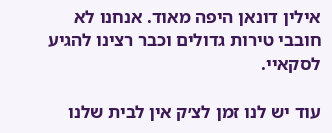אילין דונאן היפה מאוד. אנחנו לא חובבי טירות גדולים וכבר רצינו להגיע לסקאיי.

עוד יש לנו זמן לצ׳ק אין לבית שלנו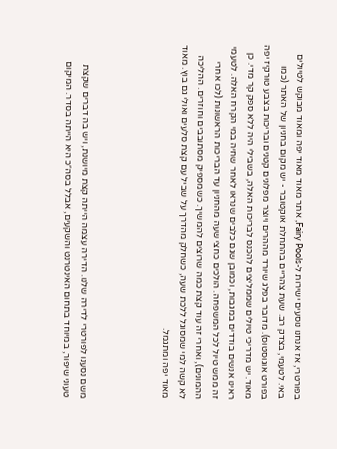בפורטרי, אז אנחנו נוסעים ישירות ל-Fairy Pools, אתר מאוד מאוד יפה ומאוד מבוקש לטיולים באי. לטעמי, בצדק רב. שעת צהריים בהתחלת אוקטובר - יש מקום בחניון של האתר (כמו בפורט אוגוסטוס). מדובר בפלג שיורד מההרים ויוצר מפלונים קטנים ובריכות בצבע טורקיז יפה מאוד. יש מדריכי טיולים שממליצים להכנס לבריכות האלה, בשבילי היה ללא ספק קר מדי. כן ראינו אנשים בודדים במגבות, וכמובן שגם כלבים שנראו לאחר שחיה במי הקרח האלה. לטעמי זה ממש טיול לכל המשפחה. הולכים כחצי שעה מהחניון עד הבריכות הראשונות (לכו אחרי ההמונים), ואחרי זה עוד קצת כמה שרוצים להמשיך. כשמספיק מסתובבים וחוזרים. ההליכה לא קשה למי שמסוגל ללכת שעה, כשחלק מהדרך על שביל עם קצת סלעים ואולי גם בוץ. מאוד מאוד יפה ומתגמל.




משם נסענו לפורטרי לדירה שלנו. הדירה עצמה הייתה קצת מיושנת, ויש בה דברים שקצת טעוני שיפור, במיוחד בתחום האינטרנט והשקעים, אבלל בסה״כ היא הייתה בסדר. המיקום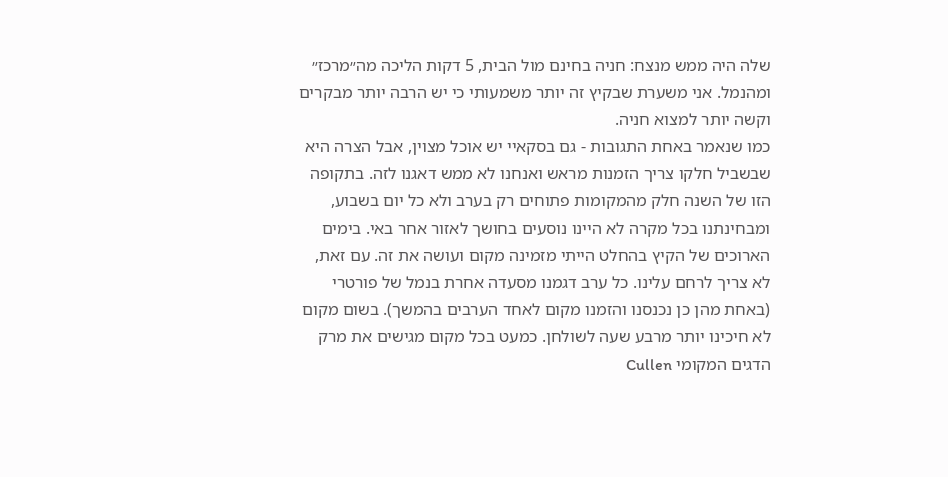שלה היה ממש מנצח: חניה בחינם מול הבית, 5 דקות הליכה מה״מרכז״ ומהנמל. אני משערת שבקיץ זה יותר משמעותי כי יש הרבה יותר מבקרים וקשה יותר למצוא חניה.
כמו שנאמר באחת התגובות - גם בסקאיי יש אוכל מצוין, אבל הצרה היא שבשביל חלקו צריך הזמנות מראש ואנחנו לא ממש דאגנו לזה. בתקופה הזו של השנה חלק מהמקומות פתוחים רק בערב ולא כל יום בשבוע, ומבחינתנו בכל מקרה לא היינו נוסעים בחושך לאזור אחר באי. בימים הארוכים של הקיץ בהחלט הייתי מזמינה מקום ועושה את זה. עם זאת, לא צריך לרחם עלינו. כל ערב דגמנו מסעדה אחרת בנמל של פורטרי (באחת מהן כן נכנסנו והזמנו מקום לאחד הערבים בהמשך). בשום מקום לא חיכינו יותר מרבע שעה לשולחן. כמעט בכל מקום מגישים את מרק הדגים המקומי Cullen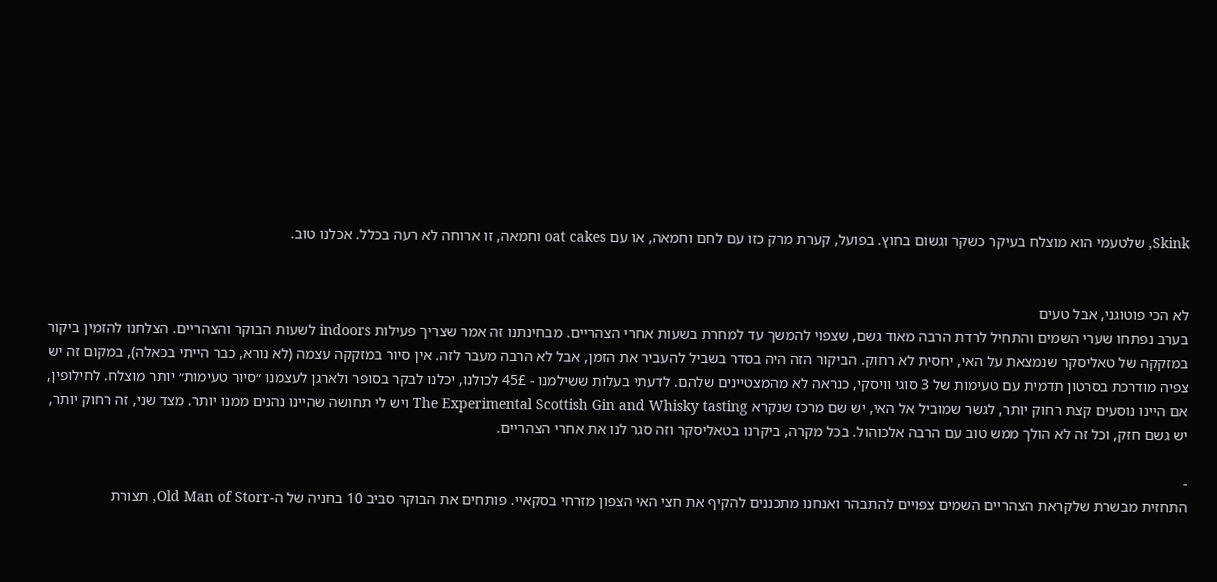Skink, שלטעמי הוא מוצלח בעיקר כשקר וגשום בחוץ. בפועל, קערת מרק כזו עם לחם וחמאה, או עם oat cakes וחמאה, זו ארוחה לא רעה בכלל. אכלנו טוב.


לא הכי פוטוגני, אבל טעים
בערב נפתחו שערי השמים והתחיל לרדת הרבה מאוד גשם, שצפוי להמשך עד למחרת בשעות אחרי הצהריים. מבחינתנו זה אמר שצריך פעילות indoors לשעות הבוקר והצהריים. הצלחנו להזמין ביקור במזקקה של טאליסקר שנמצאת על האי, יחסית לא רחוק. הביקור הזה היה בסדר בשביל להעביר את הזמן, אבל לא הרבה מעבר לזה. אין סיור במזקקה עצמה (לא נורא, כבר הייתי בכאלה), במקום זה יש צפיה מודרכת בסרטון תדמית עם טעימות של 3 סוגי וויסקי, כנראה לא מהמצטיינים שלהם. לדעתי בעלות ששילמנו - 45£ לכולנו, יכלנו לבקר בסופר ולארגן לעצמנו ״סיור טעימות״ יותר מוצלח. לחילופין, אם היינו נוסעים קצת רחוק יותר, לגשר שמוביל אל האי, יש שם מרכז שנקרא The Experimental Scottish Gin and Whisky tasting ויש לי תחושה שהיינו נהנים ממנו יותר. מצד שני, זה רחוק יותר, יש גשם חזק, וכל זה לא הולך ממש טוב עם הרבה אלכוהול. בכל מקרה, ביקרנו בטאליסקר וזה סגר לנו את אחרי הצהריים.

-
התחזית מבשרת שלקראת הצהריים השמים צפויים להתבהר ואנחנו מתכננים להקיף את חצי האי הצפון מזרחי בסקאיי. פותחים את הבוקר סביב 10 בחניה של ה-Old Man of Storr, תצורת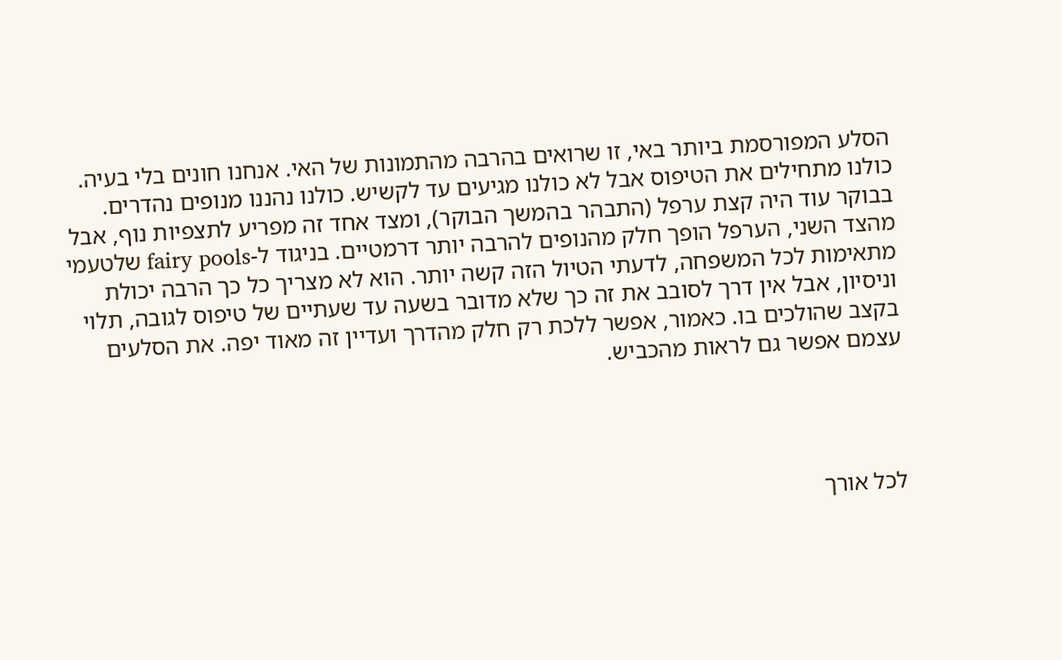הסלע המפורסמת ביותר באי, זו שרואים בהרבה מהתמונות של האי. אנחנו חונים בלי בעיה. כולנו מתחילים את הטיפוס אבל לא כולנו מגיעים עד לקשיש. כולנו נהננו מנופים נהדרים. בבוקר עוד היה קצת ערפל (התבהר בהמשך הבוקר), ומצד אחד זה מפריע לתצפיות נוף, אבל מהצד השני, הערפל הופך חלק מהנופים להרבה יותר דרמטיים. בניגוד ל-fairy pools שלטעמי מתאימות לכל המשפחה, לדעתי הטיול הזה קשה יותר. הוא לא מצריך כל כך הרבה יכולת וניסיון, אבל אין דרך לסובב את זה כך שלא מדובר בשעה עד שעתיים של טיפוס לגובה, תלוי בקצב שהולכים בו. כאמור, אפשר ללכת רק חלק מהדרך ועדיין זה מאוד יפה. את הסלעים עצמם אפשר גם לראות מהכביש.




לכל אורך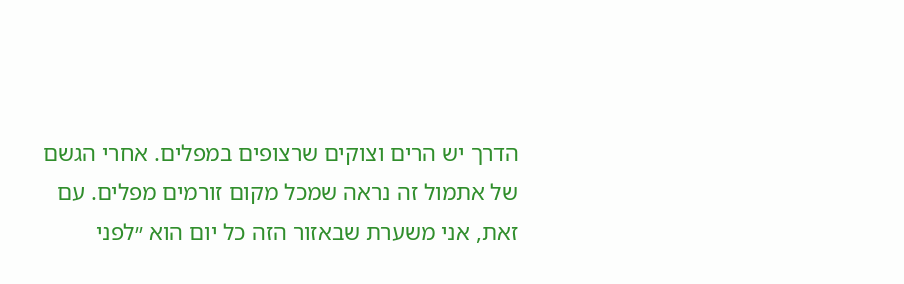הדרך יש הרים וצוקים שרצופים במפלים. אחרי הגשם של אתמול זה נראה שמכל מקום זורמים מפלים. עם זאת, אני משערת שבאזור הזה כל יום הוא ״לפני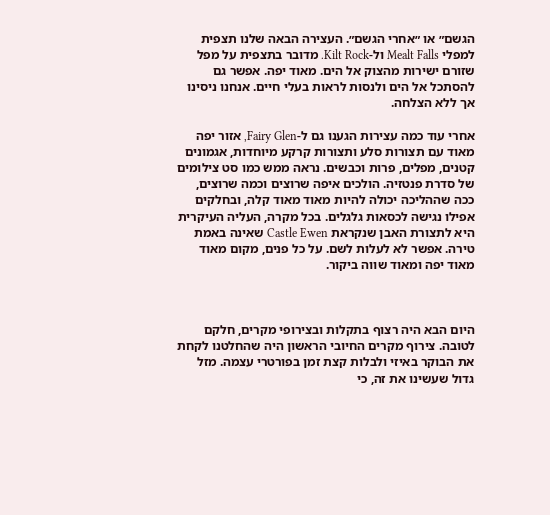הגשם״ או ״אחרי הגשם״. העצירה הבאה שלנו תצפית למפלי Mealt Falls ול-Kilt Rock. מדובר בתצפית על מפל שזורם ישירות מהצוק אל הים. מאוד יפה. אפשר גם להסתכל אל הים ולנסות לראות בעלי חיים. אנחנו ניסינו אך ללא הצלחה.

אחרי עוד כמה עצירות הגענו גם ל-Fairy Glen, אזור יפה מאוד עם תצורות סלע ותצורות קרקע מיוחדות, אגמונים קטנים, מפלים, פרות וכבשים. נראה ממש כמו סט צילומים של סדרת פנטזיה. הולכים איפה שרוצים וכמה שרוצים, ככה שההליכה יכולה להיות מאוד מאוד קלה, ובחלקים אפילו נגישה לכסאות גלגלים. בכל מקרה, העליה העיקרית היא לתצורת האבן שנקראת Castle Ewen שאינה באמת טירה. אפשר לא לעלות לשם. על כל פנים, מקום מאוד מאוד יפה ומאוד שווה ביקור.



היום הבא היה רצוף בתקלות ובצירופי מקרים, חלקם לטובה. צירוף מקרים החיובי הראשון היה שהחלטנו לקחת את הבוקר באיזי ולבלות קצת זמן בפורטרי עצמה. מזל גדול שעשינו את זה, כי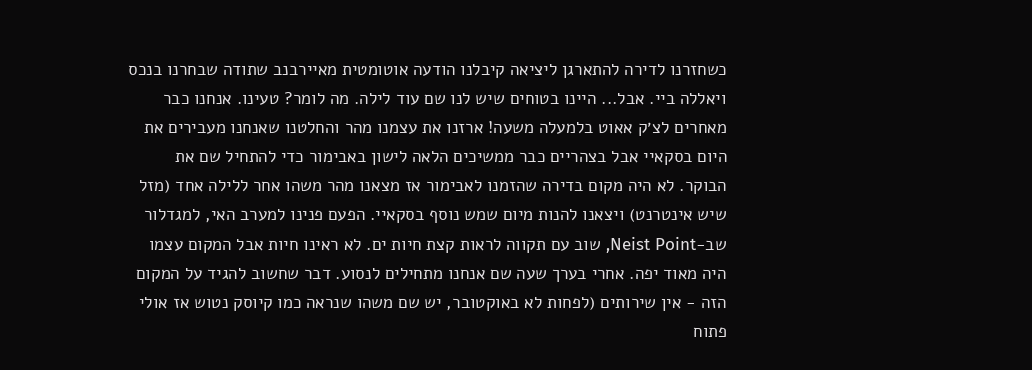כשחזרנו לדירה להתארגן ליציאה קיבלנו הודעה אוטומטית מאיירבנב שתודה שבחרנו בנכס ויאללה ביי. אבל... היינו בטוחים שיש לנו שם עוד לילה. מה לומר? טעינו. אנחנו כבר מאחרים לצ׳ק אאוט בלמעלה משעה! ארזנו את עצמנו מהר והחלטנו שאנחנו מעבירים את היום בסקאיי אבל בצהריים כבר ממשיכים הלאה לישון באבימור כדי להתחיל שם את הבוקר. לא היה מקום בדירה שהזמנו לאבימור אז מצאנו מהר משהו אחר ללילה אחד (מזל שיש אינטרנט) ויצאנו להנות מיום שמש נוסף בסקאיי. הפעם פנינו למערב האי, למגדלור שב-Neist Point, שוב עם תקווה לראות קצת חיות ים. לא ראינו חיות אבל המקום עצמו היה מאוד יפה. אחרי בערך שעה שם אנחנו מתחילים לנסוע. דבר שחשוב להגיד על המקום הזה - אין שירותים (לפחות לא באוקטובר, יש שם משהו שנראה כמו קיוסק נטוש אז אולי פתוח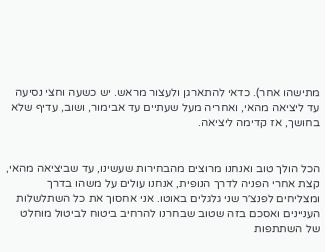מתישהו אחר). כדאי להתארגן ולעצור מראש. יש כשעה וחצי נסיעה עד ליציאה מהאי, ואחריה מעל שעתיים עד אבימור, ושוב, עדיף שלא בחושך, אז קדימה ליציאה.


הכל הולך טוב ואנחנו מרוצים מהבחירות שעשינו, עד שביציאה מהאי, קצת אחרי הפניה לדרך הנופית, אנחנו עולים על משהו בדרך ומצליחים לפנצ׳ר שני גלגלים באוטו. אני אחסוך את כל השתלשלות העניינים ואסכם בזה שטוב שבחרנו להרחיב ביטוח לביטול מוחלט של השתתפות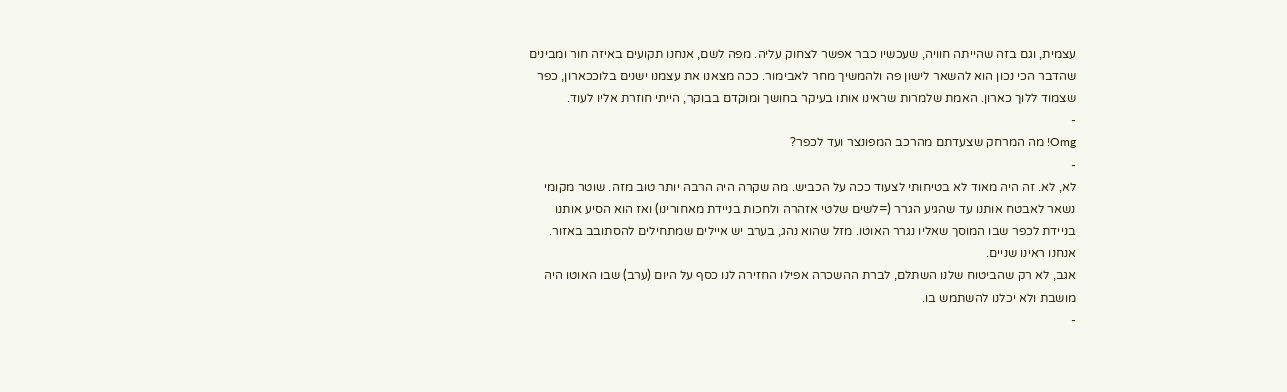עצמית, וגם בזה שהייתה חוויה, שעכשיו כבר אפשר לצחוק עליה. מפה לשם, אנחנו תקועים באיזה חור ומבינים שהדבר הכי נכון הוא להשאר לישון פה ולהמשיך מחר לאבימור. ככה מצאנו את עצמנו ישנים בלוככארון, כפר שצמוד ללוך כארון. האמת שלמרות שראינו אותו בעיקר בחושך ומוקדם בבוקר, הייתי חוזרת אליו לעוד.
-
Omg! מה המרחק שצעדתם מהרכב המפונצר ועד לכפר?
-
לא, לא. זה היה מאוד לא בטיחותי לצעוד ככה על הכביש. מה שקרה היה הרבה יותר טוב מזה. שוטר מקומי נשאר לאבטח אותנו עד שהגיע הגרר (=לשים שלטי אזהרה ולחכות בניידת מאחורינו) ואז הוא הסיע אותנו בניידת לכפר שבו המוסך שאליו נגרר האוטו. מזל שהוא נהג, בערב יש איילים שמתחילים להסתובב באזור. אנחנו ראינו שניים.
אגב, לא רק שהביטוח שלנו השתלם, לברת ההשכרה אפילו החזירה לנו כסף על היום (ערב) שבו האוטו היה מושבת ולא יכלנו להשתמש בו.
-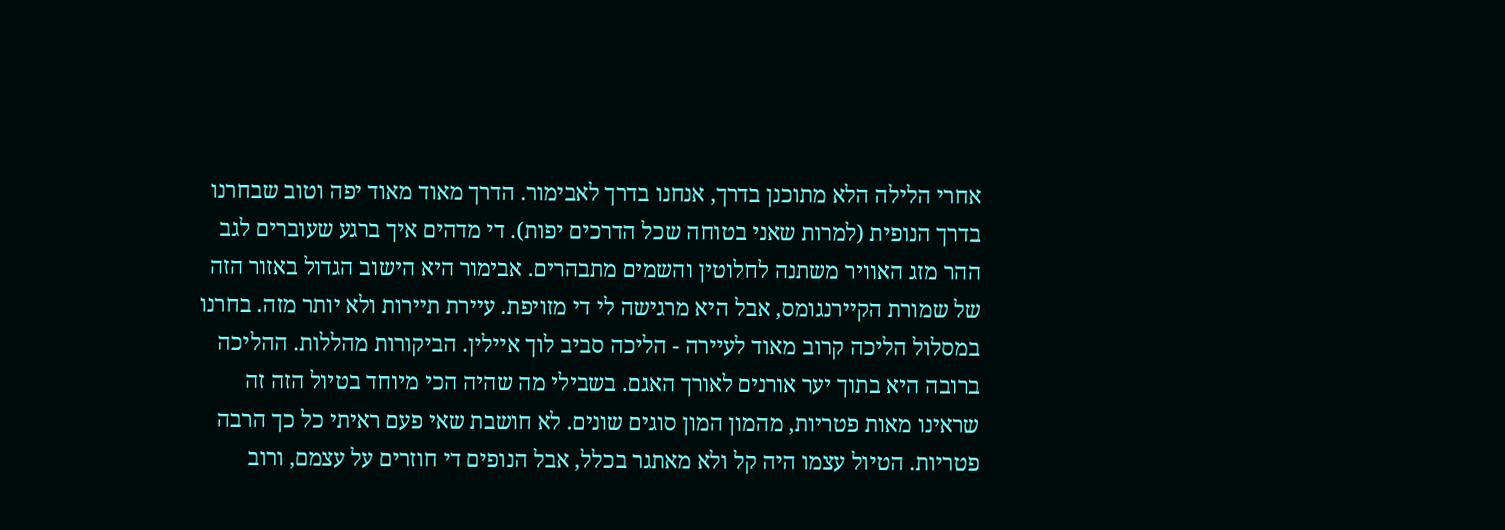אחרי הלילה הלא מתוכנן בדרך, אנחנו בדרך לאבימור. הדרך מאוד מאוד יפה וטוב שבחרנו בדרך הנופית (למרות שאני בטוחה שכל הדרכים יפות). די מדהים איך ברגע שעוברים לגב ההר מזג האוויר משתנה לחלוטין והשמים מתבהרים. אבימור היא הישוב הגדול באזור הזה של שמורת הקיירנגומס, אבל היא מרגישה לי די מזויפת. עיירת תיירות ולא יותר מזה. בחרנו במסלול הליכה קרוב מאוד לעיירה - הליכה סביב לוך איילין. הביקורות מהללות. ההליכה ברובה היא בתוך יער אורנים לאורך האגם. בשבילי מה שהיה הכי מיוחד בטיול הזה זה שראינו מאות פטריות, מהמון המון סוגים שונים. לא חושבת שאי פעם ראיתי כל כך הרבה פטריות. הטיול עצמו היה קל ולא מאתגר בכלל, אבל הנופים די חוזרים על עצמם, ורוב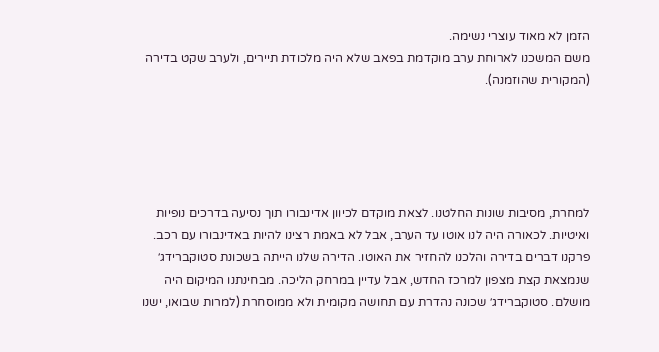הזמן לא מאוד עוצרי נשימה.
משם המשכנו לארוחת ערב מוקדמת בפאב שלא היה מלכודת תיירים, ולערב שקט בדירה (המקורית שהוזמנה).





למחרת, מסיבות שונות החלטנו. לצאת מוקדם לכיוון אדינבורו תוך נסיעה בדרכים נופיות ואיטיות. לכאורה היה לנו אוטו עד הערב, אבל לא באמת רצינו להיות באדינבורו עם רכב. פרקנו דברים בדירה והלכנו להחזיר את האוטו. הדירה שלנו הייתה בשכונת סטוקברידג׳ שנמצאת קצת מצפון למרכז החדש, אבל עדיין במרחק הליכה. מבחינתנו המיקום היה מושלם. סטוקברידג׳ שכונה נהדרת עם תחושה מקומית ולא ממוסחרת (למרות שבואו, ישנו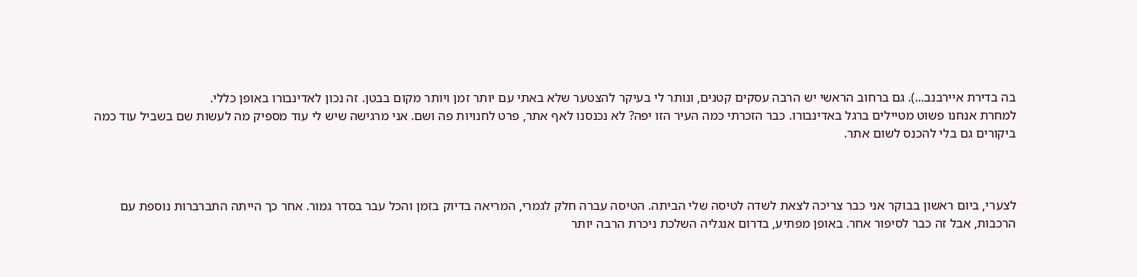בה בדירת איירבנב...). גם ברחוב הראשי יש הרבה עסקים קטנים, ונותר לי בעיקר להצטער שלא באתי עם יותר זמן ויותר מקום בבטן. זה נכון לאדינבורו באופן כללי.
למחרת אנחנו פשוט מטיילים ברגל באדינבורו. כבר הזכרתי כמה העיר הזו יפה? לא נכנסנו לאף אתר, פרט לחנויות פה ושם. אני מרגישה שיש לי עוד מספיק מה לעשות שם בשביל עוד כמה ביקורים גם בלי להכנס לשום אתר.



לצערי, ביום ראשון בבוקר אני כבר צריכה לצאת לשדה לטיסה שלי הביתה. הטיסה עברה חלק לגמרי, המריאה בדיוק בזמן והכל עבר בסדר גמור. אחר כך הייתה התברברות נוספת עם הרכבות, אבל זה כבר לסיפור אחר. באופן מפתיע, בדרום אנגליה השלכת ניכרת הרבה יותר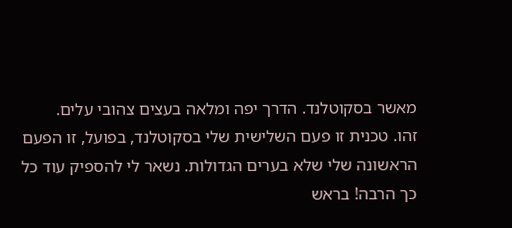מאשר בסקוטלנד. הדרך יפה ומלאה בעצים צהובי עלים.
זהו. טכנית זו פעם השלישית שלי בסקוטלנד, בפועל, זו הפעם הראשונה שלי שלא בערים הגדולות. נשאר לי להספיק עוד כל כך הרבה! בראש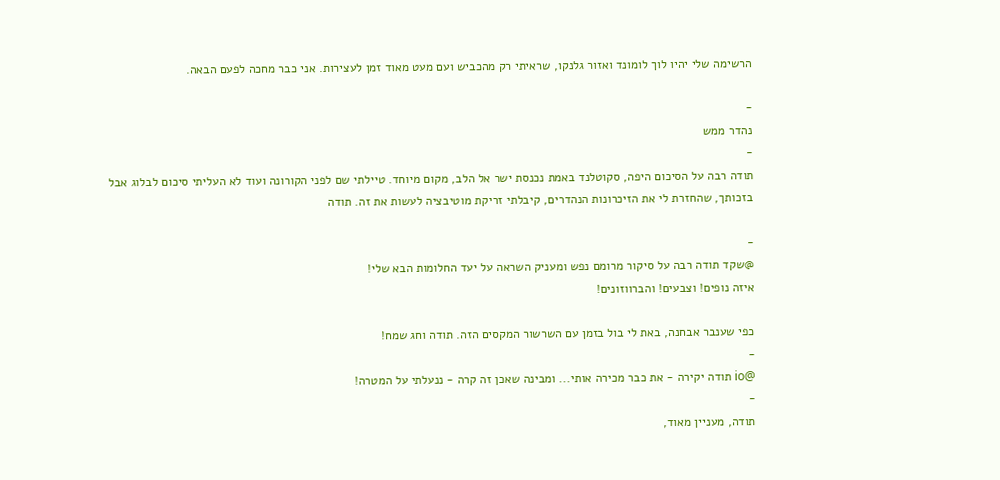הרשימה שלי יהיו לוך לומונד ואזור גלנקו, שראיתי רק מהכביש ועם מעט מאוד זמן לעצירות. אני כבר מחכה לפעם הבאה.

-
נהדר ממש
-
תודה רבה על הסיכום היפה, סקוטלנד באמת נכנסת ישר אל הלב, מקום מיוחד. טיילתי שם לפני הקורונה ועוד לא העליתי סיכום לבלוג אבל בזכותך, שהחזרת לי את הזיכרונות הנהדרים, קיבלתי זריקת מוטיבציה לעשות את זה. תודה

-
@שקד תודה רבה על סיקור מרומם נפש ומעניק השראה על יעד החלומות הבא שלי!
איזה נופים! וצבעים! והברווזונים!

כפי שענבר אבחנה, באת לי בול בזמן עם השרשור המקסים הזה. תודה וחג שמח!
-
@io תודה יקירה - את כבר מכירה אותי... ומבינה שאכן זה קרה - ננעלתי על המטרה!
-
תודה, מעניין מאוד,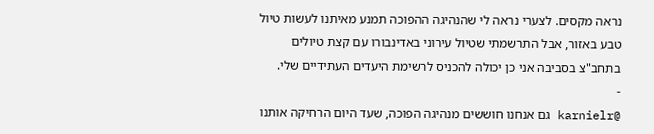נראה מקסים. לצערי נראה לי שהנהיגה ההפוכה תמנע מאיתנו לעשות טיול טבע באזור, אבל התרשמתי שטיול עירוני באדינבורו עם קצת טיולים בתחב"צ בסביבה אני כן יכולה להכניס לרשימת היעדים העתידיים שלי.
-
@karnielr גם אנחנו חוששים מנהיגה הפוכה, שעד היום הרחיקה אותנו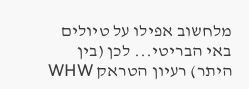מלחשוב אפילו על טיולים באי הבריטי... לכן (בין היתר) רעיון הטראק WHW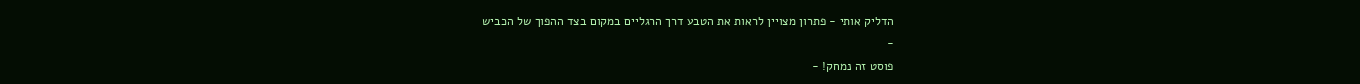הדליק אותי - פתרון מצויין לראות את הטבע דרך הרגליים במקום בצד ההפוך של הכביש
-
פוסט זה נמחק! -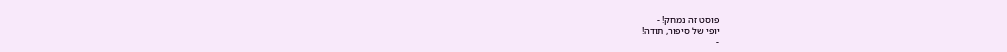פוסט זה נמחק! -
יופי של סיפור, תודה!
-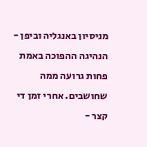מניסיון באנגליה וביפן - הנהיגה ההפוכה באמת פחות גרועה ממה שחושבים. אחרי זמן די קצר -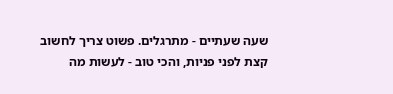שעה שעתיים - מתרגלים. פשוט צריך לחשוב קצת לפני פניות, והכי טוב - לעשות מה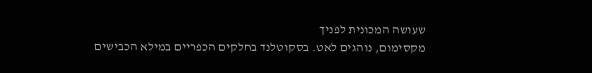שעושה המכונית לפניך
מקסימום, נוהגים לאט. בסקוטלנד בחלקים הכפריים במילא הכבישים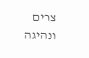צרים ונהיגה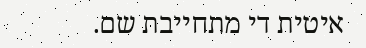איטית די מתחייבת שם.